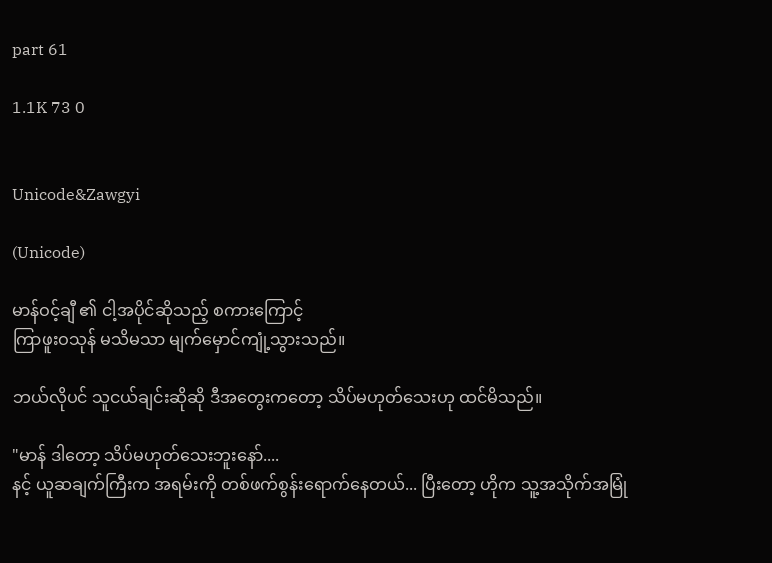part 61

1.1K 73 0


Unicode&Zawgyi

(Unicode)

မာန်ဝင့်ချီ ၏ ငါ့အပိုင်ဆိုသည့် စကားကြောင့်
ကြာဖူးဝသုန် မသိမသာ မျက်မှောင်ကျုံ့သွားသည်။

ဘယ်လိုပင် သူငယ်ချင်းဆိုဆို ဒီအတွေးကတော့ သိပ်မဟုတ်သေးဟု ထင်မိသည်။

"မာန် ဒါတော့ သိပ်မဟုတ်သေးဘူးနော်....
နင့် ယူဆချက်ကြီးက အရမ်းကို တစ်ဖက်စွန်းရောက်နေတယ်... ပြီးတော့ ဟိုက သူ့အသိုက်အမြုံ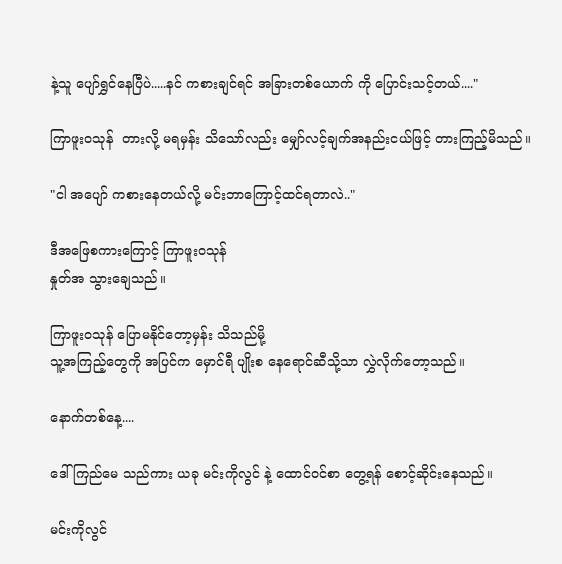နဲ့သူ ပျော်ရွှင်နေပြီပဲ.....နင် ကစားချင်ရင် အခြားတစ်ယောက် ကို ပြောင်းသင့်တယ်...."

ကြာဖူးဝသုန်  တားလို့ မရမှန်း သိသော်လည်း မျှော်လင့်ချက်အနည်းငယ်ဖြင့် တားကြည့်မိသည်။

"ငါ အပျော် ကစားနေတယ်လို့ မင်းဘာကြောင့်ထင်ရတာလဲ.."

ဒီအဖြေစကားကြောင့် ကြာဖူးဝသုန်
နှုတ်အ သွားချေသည်။

ကြာဖူးဝသုန် ပြောမနိုင်တော့မှန်း သိသည်မို့
သူ့အကြည့်တွေကို အပြင်က မှောင်ရီ ပျိုးစ နေရောင်ဆီသို့သာ လွှဲလိုက်တော့သည်။

နောက်တစ်နေ့....

ဒေါ်ကြည်မေ သည်ကား ယခု မင်းကိုလွင် နဲ့ ထောင်ဝင်စာ တွေ့ရန် စောင့်ဆိုင်းနေသည်။

မင်းကိုလွင်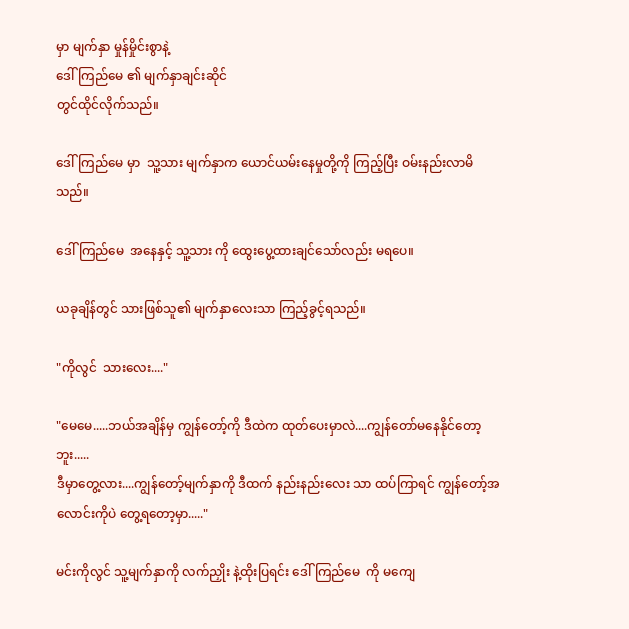မှာ မျက်နှာ မှုန်မှိုင်းစွာနဲ့
ဒေါ်ကြည်မေ ၏ မျက်နှာချင်းဆိုင်
တွင်ထိုင်လိုက်သည်။

ဒေါ်ကြည်မေ မှာ  သူ့သား မျက်နှာက ယောင်ယမ်းနေမှုတို့ကို ကြည့်ပြီး ဝမ်းနည်းလာမိသည်။

ဒေါ်ကြည်မေ  အနေနှင့် သူ့သား ကို ထွေးပွေ့ထားချင်သော်လည်း မရပေ။

ယခုချိန်တွင် သားဖြစ်သူ၏ မျက်နှာလေးသာ ကြည့်ခွင့်ရသည်။

"ကိုလွင်  သားလေး...."

"မေမေ.....ဘယ်အချိန်မှ ကျွန်တော့်ကို ဒီထဲက ထုတ်ပေးမှာလဲ....ကျွန်တော်မနေနိုင်တော့ဘူး.....
ဒီမှာတွေ့လား....ကျွန်တော့်မျက်နှာကို ဒီထက် နည်းနည်းလေး သာ ထပ်ကြာရင် ကျွန်တော့်အလောင်းကိုပဲ တွေ့ရတော့မှာ....."

မင်းကိုလွင် သူ့မျက်နှာကို လက်ညှိုး နဲ့ထိုးပြရင်း ဒေါ်ကြည်မေ  ကို မကျေ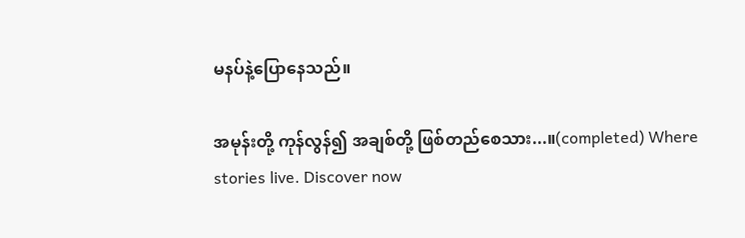မနပ်နဲ့ပြောနေသည်။

အမုန်းတို့ ကုန်လွန်၍ အချစ်တို့ ဖြစ်တည်စေသား...။(completed) Where stories live. Discover now